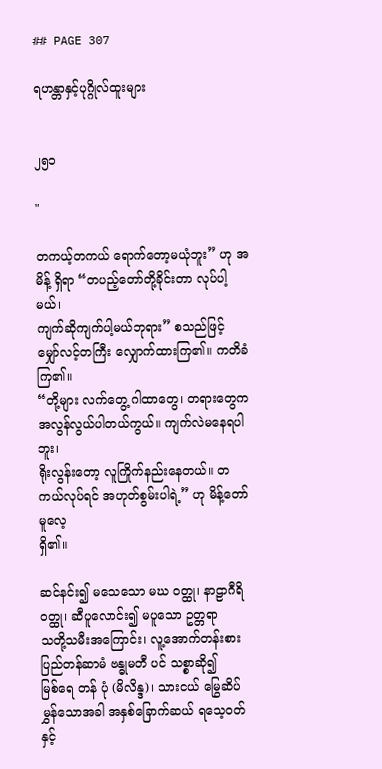## PAGE 307

ရဟန္တာနှင့်ပုဂ္ဂိုလ်ထူးများ


၂၅၁

"

တကယ့်တကယ် ရောက်တော့မယုံဘူး” ဟု အမိန့် ရှိရာ “တပည့်တော်တို့ခိုင်းတာ လုပ်ပါ့မယ်၊
ကျက်ဆိုကျက်ပါ့မယ်ဘုရား” စသည်ဖြင့် မျှော်လင့်တကြီး လျှောက်ထားကြ၏။ ကတိခံကြ၏။
“တို့များ လက်တွေ့ ဂါထာတွေ၊ တရားတွေက အလွန်လွယ်ပါတယ်ကွယ်။ ကျက်လဲမနေရပါဘူး၊
ရိုးလွန်းတော့ လူကြိုက်နည်းနေတယ်။ တကယ်လုပ်ရင် အဟုတ်စွမ်းပါရဲ့” ဟု မိန့်တော်မူလေ့
ရှိ၏။

ဆင်နင်း၍ မသေသော မဃ ဝတ္ထု၊ နာဠာဂီရိ ဝတ္ထု၊ ဆီပူလောင်း၍ မပူသော ဥတ္တရာ
သတို့သမီးအကြောင်း၊ လူ့အောက်တန်းစား ပြည်တန်ဆာမံ ဗန္ဓုမတီ ပင် သစ္စာဆို၍
မြစ်ရေ တန် ပုံ (မိလိန္ဒ)၊ သားငယ် မြွေဆိပ်မွှန်သောအခါ အနှစ်ခြောက်ဆယ် ရသေ့ဝတ်နှင့်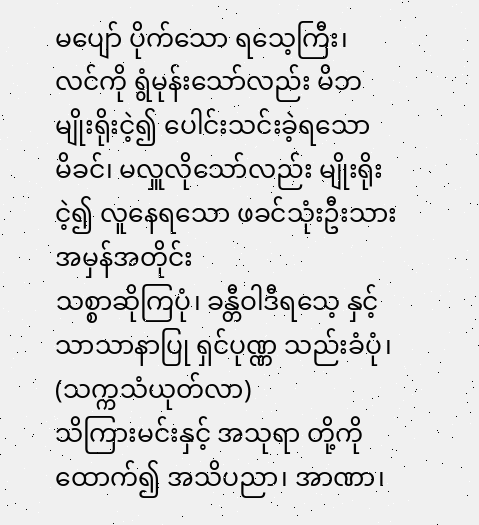မပျော် ပိုက်သော ရသေ့ကြီး၊ လင်ကို ရွံမုန်းသော်လည်း မိဘမျိုးရိုးငဲ့၍ ပေါင်းသင်းခဲ့ရသော
မိခင်၊ မလှူလိုသော်လည်း မျိုးရိုးငဲ့၍ လူနေရသော ဖခင်သုံးဦးသား အမှန်အတိုင်း
သစ္စာဆိုကြပုံ၊ ခန္တီဝါဒီရသေ့ နှင့် သာသာနာပြု ရှင်ပုဏ္ဏ သည်းခံပုံ၊ (သက္ကသံယုတ်လာ)
သိကြားမင်းနှင့် အသုရာ တို့ကို ထောက်၍ အသိပညာ၊ အာဏာ၊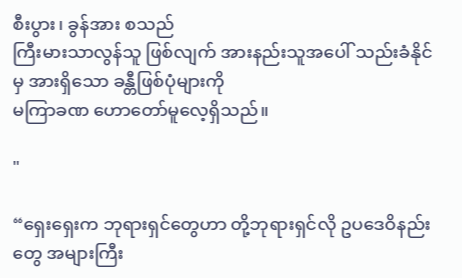စီးပွား၊ ခွန်အား စသည်
ကြီးမားသာလွန်သူ ဖြစ်လျက် အားနည်းသူအပေါ် သည်းခံနိုင်မှ အားရှိသော ခန္တီဖြစ်ပုံများကို
မကြာခဏ ဟောတော်မူလေ့ရှိသည်။

"

“ရှေးရှေးက ဘုရားရှင်တွေဟာ တို့ဘုရားရှင်လို ဥပဒေဝိနည်းတွေ အများကြီး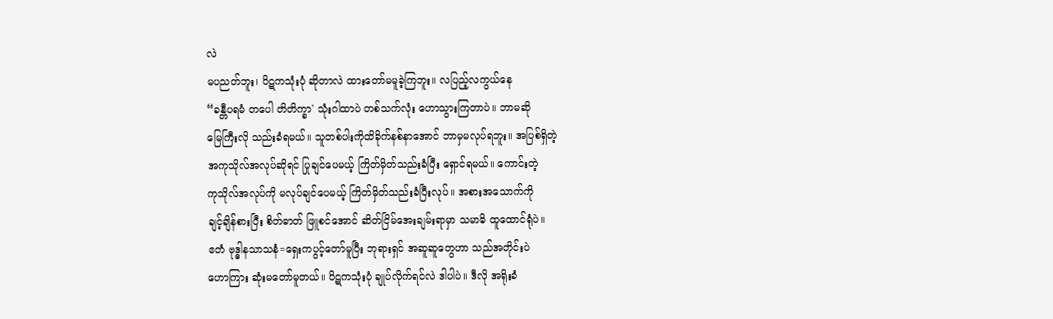လဲ
မပညတ်ဘူး၊ ပိဋကသုံးပုံ ဆိုတာလဲ ထားတော်မမူခဲ့ကြဘူး။ လပြည့်လကွယ်နေ
“ခန္တီပရမံ တပေါ တိတိက္ခာ' သုံးဂါထာပဲ တစ်သက်လုံး ဟောသွားကြတာပဲ။ ဘာမဆို
မြေကြီးလို သည်းခံရမယ်။ သူတစ်ပါးကိုထိခိုက်နစ်နာအောင် ဘာမှမလုပ်ရဘူး။ အပြစ်ရှိတဲ့
အကုသိုလ်အလုပ်ဆိုရင် ပြုချင်ပေမယ့် ကြိတ်မှိတ်သည်းခံပြီး ရှောင်ရမယ်။ ကောင်းတဲ့
ကုသိုလ်အလုပ်ကို မလုပ်ချင်ပေမယ့် ကြိတ်မှိတ်သည်းခံပြီးလုပ်။ အစားအသောက်ကို
ချင့်ချိန်စားပြီး စိတ်ဓာတ် ဖြူစင်အောင် ဆိတ်ငြိမ်အေးချမ်းရာမှာ သမာဓိ ထူထောင်ရုံပဲ။
ဧတံ ဗုဒ္ဓါနသာသနံ=ရှေးကပွင့်တော်မူပြီး ဘုရားရှင် အဆူဆူတွေဟာ သည်အတိုင်းပဲ
ဟောကြား ဆုံးမတော်မူတယ်။ ပိဋကသုံးပုံ ချုပ်လိုက်ရင်လဲ ဒါပါပဲ။ ဒီလို အရိုးခံ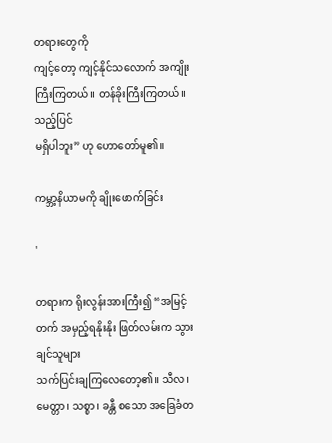တရားတွေကို
ကျင့်တော့ ကျင့်နိုင်သလောက် အကျိုးကြီးကြတယ်။ တန်ခိုးကြီးကြတယ်။ သည့်ပြင်
မရှိပါဘူး” ဟု ဟောတော်မူ၏။

ကမ္ဘာ့နိယာမကို ချိုးဖောက်ခြင်း

'

တရားက ရိုးလွန်းအားကြီး၍ “အမြင့်တက် အမှည့်ရနိုးနိုး ဖြတ်လမ်းက သွားချင်သူများ
သက်ပြင်းချကြလေတော့၏။ သီလ၊ မေတ္တာ၊ သစ္စာ၊ ခန္တီ စသော အခြေခံတ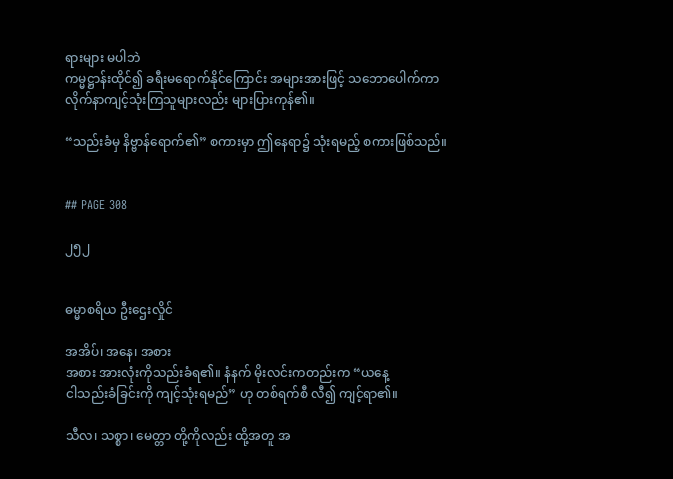ရားများ မပါဘဲ
ကမ္မဋ္ဌာန်းထိုင်၍ ခရီးမရောက်နိုင်ကြောင်း အများအားဖြင့် သဘောပေါက်ကာ
လိုက်နာကျင့်သုံးကြသူများလည်း များပြားကုန်၏။

“သည်းခံမှ နိဗ္ဗာန်ရောက်၏” စကားမှာ ဤနေရာ၌ သုံးရမည့် စကားဖြစ်သည်။


## PAGE 308

၂၅၂


ဓမ္မာစရိယ ဦးဌေးလှိုင်

အအိပ်၊ အနေ၊ အစား
အစား အားလုံးကိုသည်းခံရ၏။ နံနက် မိုးလင်းကတည်းက “ယနေ့
ငါသည်းခံခြင်းကို ကျင့်သုံးရမည်” ဟု တစ်ရက်စီ လီ၍ ကျင့်ရာ၏။

သီလ၊ သစ္စာ၊ မေတ္တာ တို့ကိုလည်း ထို့အတူ အ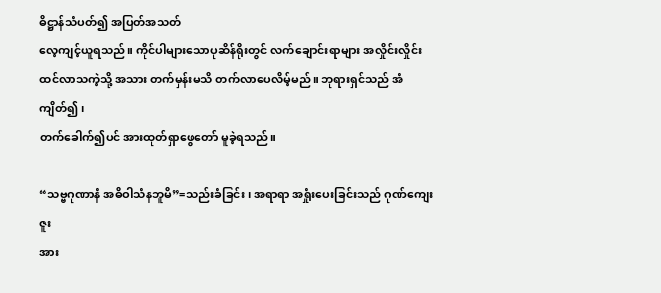ဓိဋ္ဌာန်သံပတ်၍ အပြတ်အသတ်
လေ့ကျင့်ယူရသည်။ ကိုင်ပါများသောပုဆိန်ရိုးတွင် လက်ချောင်းရာများ အလှိုင်းလှိုင်း
ထင်လာသကဲ့သို့ အသား တက်မှန်းမသိ တက်လာပေလိမ့်မည်။ ဘုရားရှင်သည် အံကျိတ်၍၊
တက်ခေါက်၍ပင် အားထုတ်ရှာဖွေတော် မူခဲ့ရသည်။

“သဗ္ဗဂုဏာနံ အဓိဝါသံနဘူမိ”=သည်းခံခြင်း၊ အရာရာ အရှုံးပေးခြင်းသည် ဂုဏ်ကျေးဇူး
အား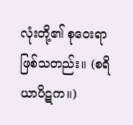လုံးတို့၏ စုဝေးရာဖြစ်သတည်း။ (စရိယာပိဋက။)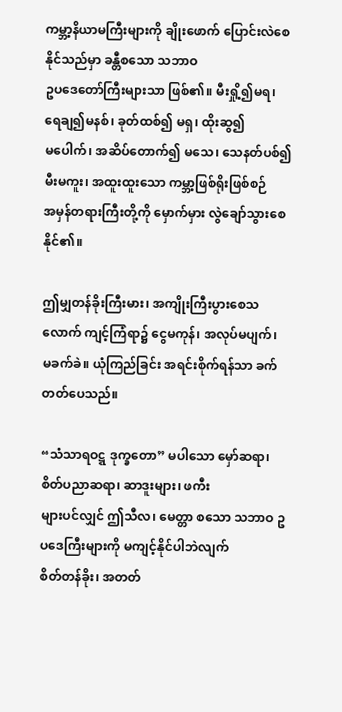ကမ္ဘာ့နိယာမကြီးများကို ချိုးဖောက် ပြောင်းလဲစေနိုင်သည်မှာ ခန္တီစသော သဘာဝ
ဥပဒေတော်ကြီးများသာ ဖြစ်၏။ မီးရှို့၍မရ၊ ရေချ၍မနစ်၊ ခုတ်ထစ်၍ မရှ၊ ထိုးဆွ၍
မပေါက်၊ အဆိပ်တောက်၍ မသေ၊ သေနတ်ပစ်၍ မီးမကူး၊ အထူးထူးသော ကမ္ဘာ့ဖြစ်ရိုးဖြစ်စဉ်
အမှန်တရားကြီးတို့ကို မှောက်မှား လွဲချော်သွားစေနိုင်၏။

ဤမျှတန်ခိုးကြီးမား၊ အကျိုးကြီးပွားစေသလောက် ကျင့်ကြံရာ၌ ငွေမကုန်၊ အလုပ်မပျက်၊
မခက်ခဲ။ ယုံကြည်ခြင်း အရင်းစိုက်ရန်သာ ခက်တတ်ပေသည်။

“သံသာရဝဋ္ဋ ဒုက္ခတော” မပါသော မှော်ဆရာ၊ စိတ်ပညာဆရာ၊ ဆာဒူးများ၊ ဖကီး
များပင်လျှင် ဤသီလ၊ မေတ္တာ စသော သဘာဝ ဥပဒေကြီးများကို မကျင့်နိုင်ပါဘဲလျက်
စိတ်တန်ခိုး၊ အတတ်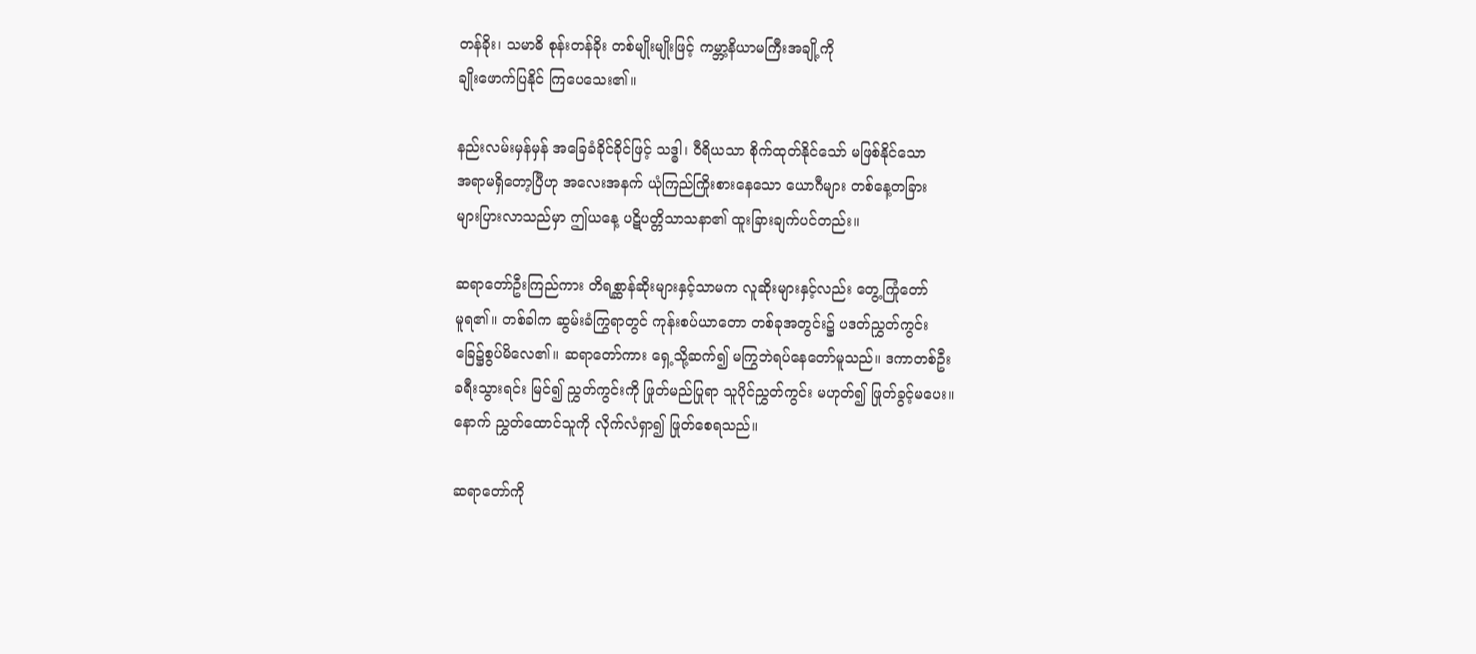တန်ခိုး၊ သမာဓိ စုန်းတန်ခိုး တစ်မျိုးမျိုးဖြင့် ကမ္ဘာ့နိယာမကြီးအချို့ကို
ချိုးဖောက်ပြနိုင် ကြပေသေး၏။

နည်းလမ်းမှန်မှန် အခြေခံခိုင်ခိုင်ဖြင့် သဒ္ဓါ၊ ဝီရိယသာ စိုက်ထုတ်နိုင်သော် မဖြစ်နိုင်သော
အရာမရှိတော့ပြီဟု အလေးအနက် ယုံကြည်ကြိုးစားနေသော ယောဂီများ တစ်နေ့တခြား
များပြားလာသည်မှာ ဤယနေ့ ပဋိပတ္တိသာသနာ၏ ထူးခြားချက်ပင်တည်း။

ဆရာတော်ဦးကြည်ကား တိရစ္ဆာန်ဆိုးများနှင့်သာမက လူဆိုးများနှင့်လည်း တွေ့ကြုံတော်
မူရ၏။ တစ်ခါက ဆွမ်းခံကြွရာတွင် ကုန်းစပ်ယာတော တစ်ခုအတွင်း၌ ပဒတ်ညွှတ်ကွင်း
ခြေ၌စွပ်မိလေ၏။ ဆရာတော်ကား ရှေ့သို့ဆက်၍ မကြွဘဲရပ်နေတော်မူသည်။ ဒကာတစ်ဦး
ခရီးသွားရင်း မြင်၍ ညွှတ်ကွင်းကို ဖြုတ်မည်ပြုရာ သူပိုင်ညွှတ်ကွင်း မဟုတ်၍ ဖြုတ်ခွင့်မပေး။
နောက် ညွှတ်ထောင်သူကို လိုက်လံရှာ၍ ဖြုတ်စေရသည်။

ဆရာတော်ကို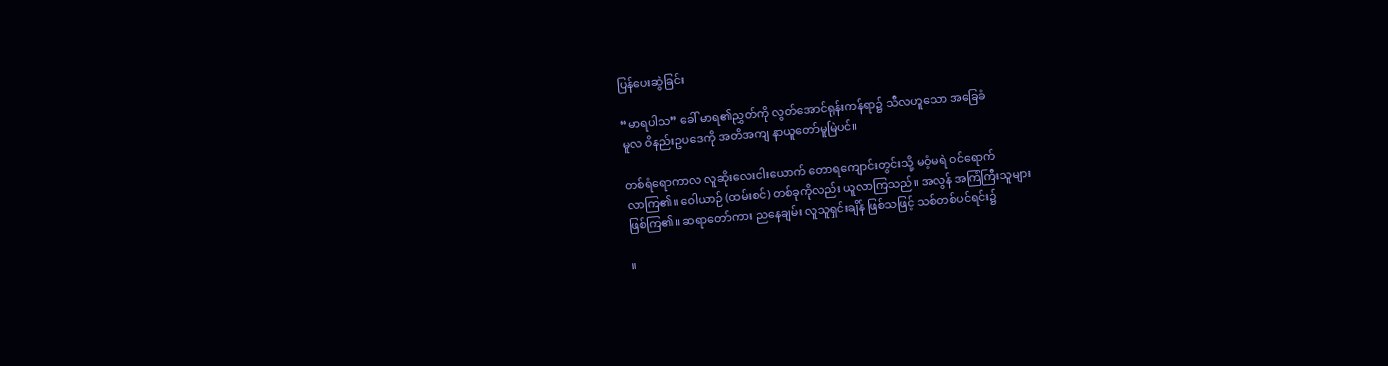ပြန်ပေးဆွဲခြင်း

“မာရပါသ” ခေါ် မာရ၏ညွှတ်ကို လွတ်အောင်ရုန်းကန်ရာ၌ သီလဟူသော အခြေခံ
မူလ ဝိနည်းဥပဒေကို အတိအကျ နာယူတော်မူမြဲပင်။

တစ်ရံရောကာလ လူဆိုးလေးငါးယောက် တောရကျောင်းတွင်းသို့ မဝံ့မရဲ ဝင်ရောက်
လာကြ၏။ ဝေါယာဉ် (ထမ်းစင်) တစ်ခုကိုလည်း ယူလာကြသည်။ အလွန် အကြံကြီးသူများ
ဖြစ်ကြ၏။ ဆရာတော်ကား ညနေချမ်း လူသူရှင်းချိန် ဖြစ်သဖြင့် သစ်တစ်ပင်ရင်း၌

။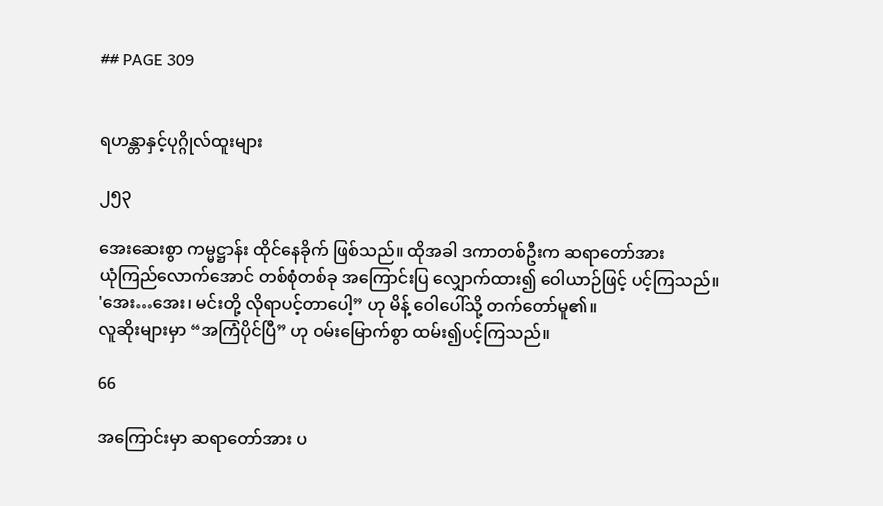## PAGE 309


ရဟန္တာနှင့်ပုဂ္ဂိုလ်ထူးများ

၂၅၃

အေးဆေးစွာ ကမ္မဋ္ဌာန်း ထိုင်နေခိုက် ဖြစ်သည်။ ထိုအခါ ဒကာတစ်ဦးက ဆရာတော်အား
ယုံကြည်လောက်အောင် တစ်စုံတစ်ခု အကြောင်းပြ လျှောက်ထား၍ ဝေါယာဉ်ဖြင့် ပင့်ကြသည်။
'အေး…အေး၊ မင်းတို့ လိုရာပင့်တာပေါ့” ဟု မိန့် ဝေါပေါ်သို့ တက်တော်မူ၏။
လူဆိုးများမှာ “အကြံပိုင်ပြီ” ဟု ဝမ်းမြောက်စွာ ထမ်း၍ပင့်ကြသည်။

66

အကြောင်းမှာ ဆရာတော်အား ပ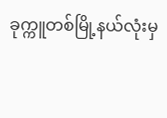ခုက္ကူတစ်မြို့နယ်လုံးမှ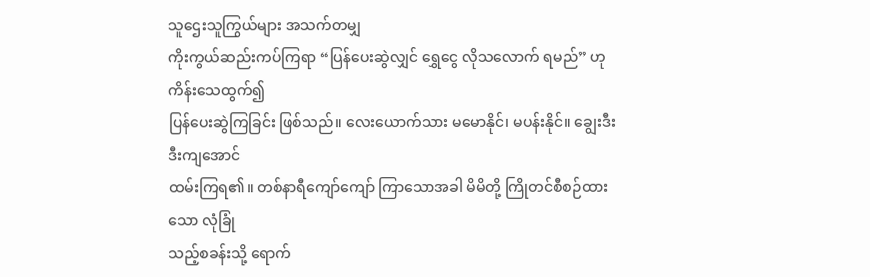သူဌေးသူကြွယ်များ အသက်တမျှ
ကိုးကွယ်ဆည်းကပ်ကြရာ “ပြန်ပေးဆွဲလျှင် ရွှေငွေ လိုသလောက် ရမည်” ဟု ကိန်းသေထွက်၍
ပြန်ပေးဆွဲကြခြင်း ဖြစ်သည်။ လေးယောက်သား မမောနိုင်၊ မပန်းနိုင်။ ချွေးဒီးဒီးကျအောင်
ထမ်းကြရ၏။ တစ်နာရီကျော်ကျော် ကြာသောအခါ မိမိတို့ ကြိုတင်စီစဉ်ထားသော လုံခြုံ
သည့်စခန်းသို့ ရောက်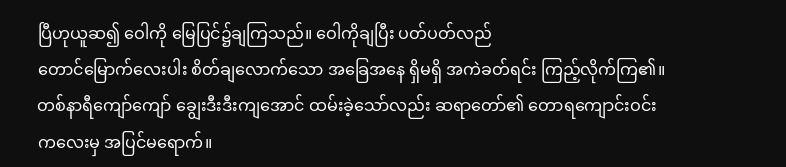ပြီဟုယူဆ၍ ဝေါကို မြေပြင်၌ချကြသည်။ ဝေါကိုချပြီး ပတ်ပတ်လည်
တောင်မြောက်လေးပါး စိတ်ချလောက်သော အခြေအနေ ရှိမရှိ အကဲခတ်ရင်း ကြည့်လိုက်ကြ၏။
တစ်နာရီကျော်ကျော် ချွေးဒီးဒီးကျအောင် ထမ်းခဲ့သော်လည်း ဆရာတော်၏ တောရကျောင်းဝင်း
ကလေးမှ အပြင်မရောက်။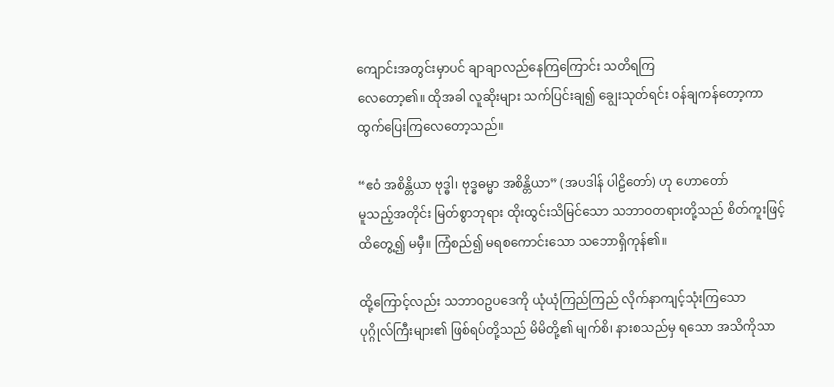ကျောင်းအတွင်းမှာပင် ချာချာလည်နေကြကြောင်း သတိရကြ
လေတော့၏။ ထိုအခါ လူဆိုးများ သက်ပြင်းချ၍ ချွေးသုတ်ရင်း ဝန်ချကန်တော့ကာ
ထွက်ပြေးကြလေတော့သည်။

“ဧဝံ အစိန္တိယာ ဗုဒ္ဓါ၊ ဗုဒ္ဓဓမ္မာ အစိန္တိယာ” (အပဒါန် ပါဠိတော်) ဟု ဟောတော်
မူသည့်အတိုင်း မြတ်စွာဘုရား ထိုးထွင်းသိမြင်သော သဘာဝတရားတို့သည် စိတ်ကူးဖြင့်
ထိတွေ့၍ မမှီ။ ကြံစည်၍ မရစကောင်းသော သဘောရှိကုန်၏။

ထို့ကြောင့်လည်း သဘာဝဥပဒေကို ယုံယုံကြည်ကြည် လိုက်နာကျင့်သုံးကြသော
ပုဂ္ဂိုလ်ကြီးများ၏ ဖြစ်ရပ်တို့သည် မိမိတို့၏ မျက်စိ၊ နားစသည်မှ ရသော အသိကိုသာ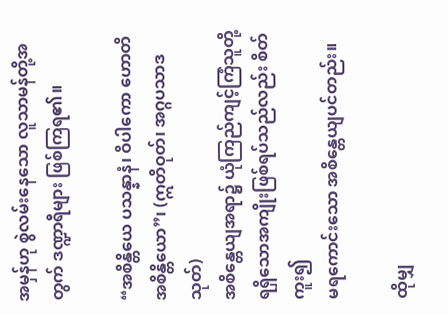အမှန်ဟု စွဲလမ်းနေသော လူသာမန်တို့အတွက် ဒဏ္ဍာရီများ ဖြစ်ကြရ၏။

“အစိန္တိယေ ပသန္နာနံ၊ ဝိပါကော ဟောတိ အစိန္တိယော”၊ (ဣတိဝုတ်၊ အဂ္ဂပသာဒသုတ်)
အစိန္တေယျအရာ၌ ယုံကြည်ကျင့်ကြံသူတို့ ရရှိသောအကျိုးဖြစ်ရပ်သည်လည်း စိတ်ကူး၍
မရကောင်းသော အစိန္တေယျပင်တည်း။

ထိုမျှ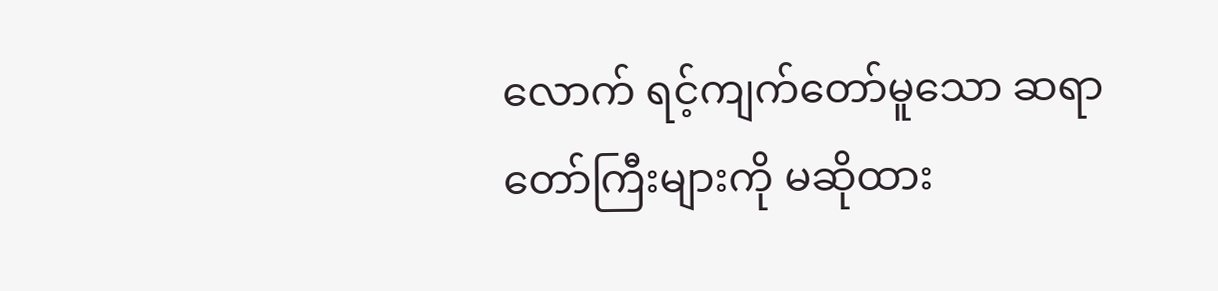လောက် ရင့်ကျက်တော်မူသော ဆရာတော်ကြီးများကို မဆိုထား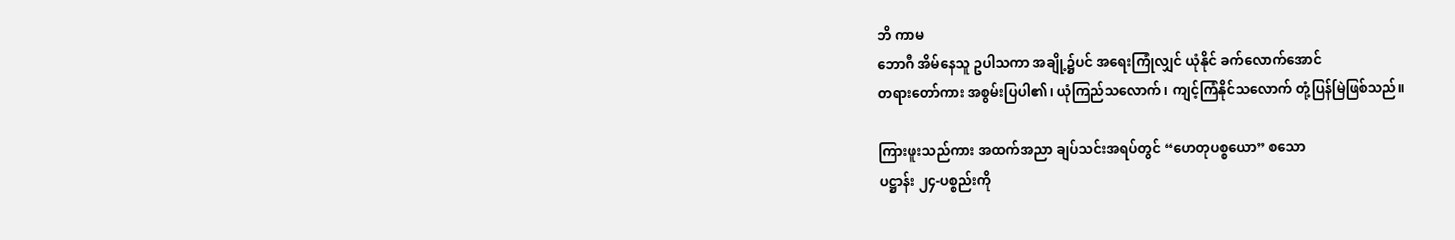ဘိ ကာမ
ဘောဂီ အိမ်နေသူ ဥပါသကာ အချို့၌ပင် အရေးကြုံလျှင် ယုံနိုင် ခက်လောက်အောင်
တရားတော်ကား အစွမ်းပြပါ၏၊ ယုံကြည်သလောက်၊ ကျင့်ကြံနိုင်သလောက် တုံ့ပြန်မြဲဖြစ်သည်။

ကြားဖူးသည်ကား အထက်အညာ ချပ်သင်းအရပ်တွင် “ဟေတုပစ္စယော” စသော
ပဋ္ဌာန်း ၂၄-ပစ္စည်းကို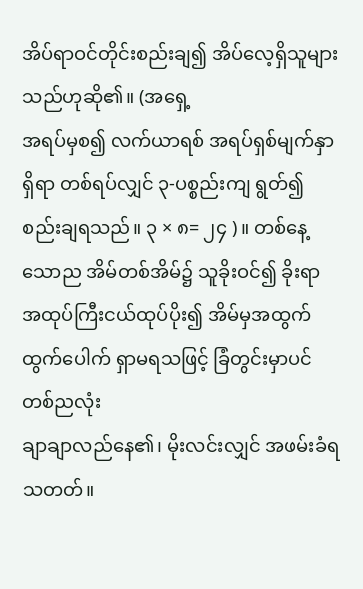အိပ်ရာဝင်တိုင်းစည်းချ၍ အိပ်လေ့ရှိသူများသည်ဟုဆို၏။ (အရှေ့
အရပ်မှစ၍ လက်ယာရစ် အရပ်ရှစ်မျက်နှာရှိရာ တစ်ရပ်လျှင် ၃-ပစ္စည်းကျ ရွတ်၍
စည်းချရသည်။ ၃ × ၈= ၂၄ )။ တစ်နေ့သောည အိမ်တစ်အိမ်၌ သူခိုးဝင်၍ ခိုးရာ
အထုပ်ကြီးငယ်ထုပ်ပိုး၍ အိမ်မှအထွက် ထွက်ပေါက် ရှာမရသဖြင့် ခြံတွင်းမှာပင် တစ်ညလုံး
ချာချာလည်နေ၏၊ မိုးလင်းလျှင် အဖမ်းခံရသတတ်။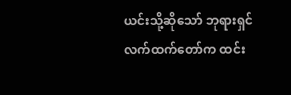ယင်းသို့ဆိုသော် ဘုရားရှင်လက်ထက်တော်က ထင်း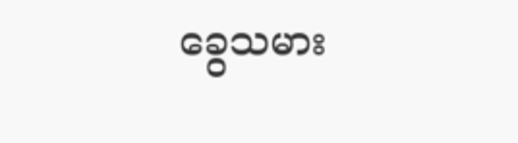ခွေသမား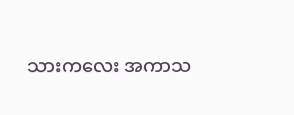သားကလေး အကာသ